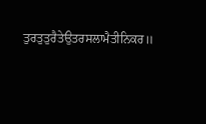ਤੁਰਤੁਤੁਰੈਤੇਉਤਰਸਲਾਮੈਤੀਨਿਕਰ॥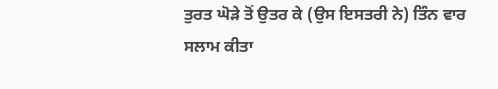ਤੁਰਤ ਘੋੜੇ ਤੋਂ ਉਤਰ ਕੇ (ਉਸ ਇਸਤਰੀ ਨੇ) ਤਿੰਨ ਵਾਰ ਸਲਾਮ ਕੀਤਾ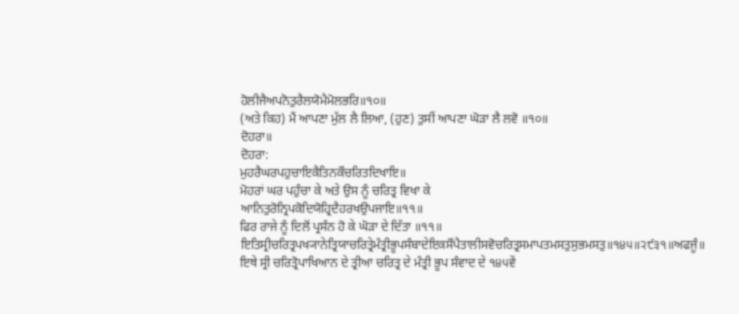ਹੋਲੀਜੈਅਪਨੋਤੁਰੈਲਯੋਮੈਮੋਲਭਰਿ॥੧੦॥
(ਅਤੇ ਕਿਹ) ਮੈਂ ਆਪਣਾ ਮੁੱਲ ਲੈ ਲਿਆ, (ਹੁਣ) ਤੁਸੀਂ ਆਪਣਾ ਘੋੜਾ ਲੈ ਲਵੋ ॥੧੦॥
ਦੋਹਰਾ॥
ਦੋਹਰਾ:
ਮੁਹਰੈਘਰਪਹੁਚਾਇਕੈਤਿਨਕੌਚਰਿਤਦਿਖਾਇ॥
ਮੋਹਰਾਂ ਘਰ ਪਹੁੰਚਾ ਕੇ ਅਤੇ ਉਸ ਨੂੰ ਚਰਿਤ੍ਰ ਵਿਖਾ ਕੇ
ਆਨਿਤੁਰੋਨ੍ਰਿਪਕੋਦਿਯੋਹ੍ਰਿਦੈਹਰਖਉਪਜਾਇ॥੧੧॥
ਫਿਰ ਰਾਜੇ ਨੂੰ ਦਿਲੋਂ ਪ੍ਰਸੰਨ ਹੋ ਕੇ ਘੋੜਾ ਦੇ ਦਿੱਤਾ ॥੧੧॥
ਇਤਿਸ੍ਰੀਚਰਿਤ੍ਰਪਖ੍ਯਾਨੇਤ੍ਰਿਯਾਚਰਿਤ੍ਰੇਮੰਤ੍ਰੀਭੂਪਸੰਬਾਦੇਇਕਸੌਪੈਤਾਲੀਸਵੋਚਰਿਤ੍ਰਸਮਾਪਤਮਸਤੁਸੁਭਮਸਤੁ॥੧੪੫॥੨੯੩੧॥ਅਫਜੂੰ॥
ਇਥੇ ਸ੍ਰੀ ਚਰਿਤ੍ਰੋਪਾਖਿਆਨ ਦੇ ਤ੍ਰੀਆ ਚਰਿਤ੍ਰ ਦੇ ਮੰਤ੍ਰੀ ਭੂਪ ਸੰਵਾਦ ਦੇ ੧੪੫ਵੇਂ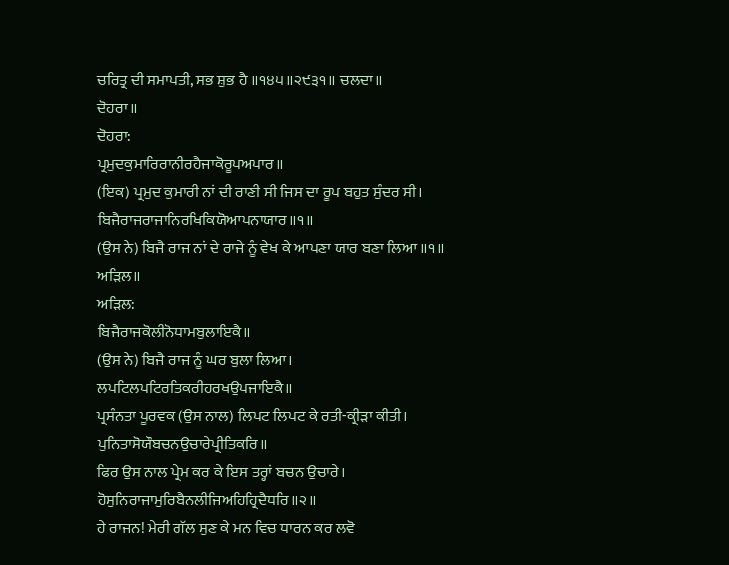ਚਰਿਤ੍ਰ ਦੀ ਸਮਾਪਤੀ, ਸਭ ਸ਼ੁਭ ਹੈ ॥੧੪੫॥੨੯੩੧॥ ਚਲਦਾ॥
ਦੋਹਰਾ॥
ਦੋਹਰਾ:
ਪ੍ਰਮੁਦਕੁਮਾਰਿਰਾਨੀਰਹੈਜਾਕੋਰੂਪਅਪਾਰ॥
(ਇਕ) ਪ੍ਰਮੁਦ ਕੁਮਾਰੀ ਨਾਂ ਦੀ ਰਾਣੀ ਸੀ ਜਿਸ ਦਾ ਰੂਪ ਬਹੁਤ ਸੁੰਦਰ ਸੀ।
ਬਿਜੈਰਾਜਰਾਜਾਨਿਰਖਿਕਿਯੋਆਪਨਾਯਾਰ॥੧॥
(ਉਸ ਨੇ) ਬਿਜੈ ਰਾਜ ਨਾਂ ਦੇ ਰਾਜੇ ਨੂੰ ਵੇਖ ਕੇ ਆਪਣਾ ਯਾਰ ਬਣਾ ਲਿਆ ॥੧॥
ਅੜਿਲ॥
ਅੜਿਲ:
ਬਿਜੈਰਾਜਕੋਲੀਨੋਧਾਮਬੁਲਾਇਕੈ॥
(ਉਸ ਨੇ) ਬਿਜੈ ਰਾਜ ਨੂੰ ਘਰ ਬੁਲਾ ਲਿਆ।
ਲਪਟਿਲਪਟਿਰਤਿਕਰੀਹਰਖਉਪਜਾਇਕੈ॥
ਪ੍ਰਸੰਨਤਾ ਪੂਰਵਕ (ਉਸ ਨਾਲ) ਲਿਪਟ ਲਿਪਟ ਕੇ ਰਤੀ-ਕ੍ਰੀੜਾ ਕੀਤੀ।
ਪੁਨਿਤਾਸੋਯੌਬਚਨਉਚਾਰੇਪ੍ਰੀਤਿਕਰਿ॥
ਫਿਰ ਉਸ ਨਾਲ ਪ੍ਰੇਮ ਕਰ ਕੇ ਇਸ ਤਰ੍ਹਾਂ ਬਚਨ ਉਚਾਰੇ।
ਹੋਸੁਨਿਰਾਜਾਮੁਰਿਬੈਨਲੀਜਿਅਹਿਹ੍ਰਿਦੈਧਰਿ॥੨॥
ਹੇ ਰਾਜਨ! ਮੇਰੀ ਗੱਲ ਸੁਣ ਕੇ ਮਨ ਵਿਚ ਧਾਰਨ ਕਰ ਲਵੋ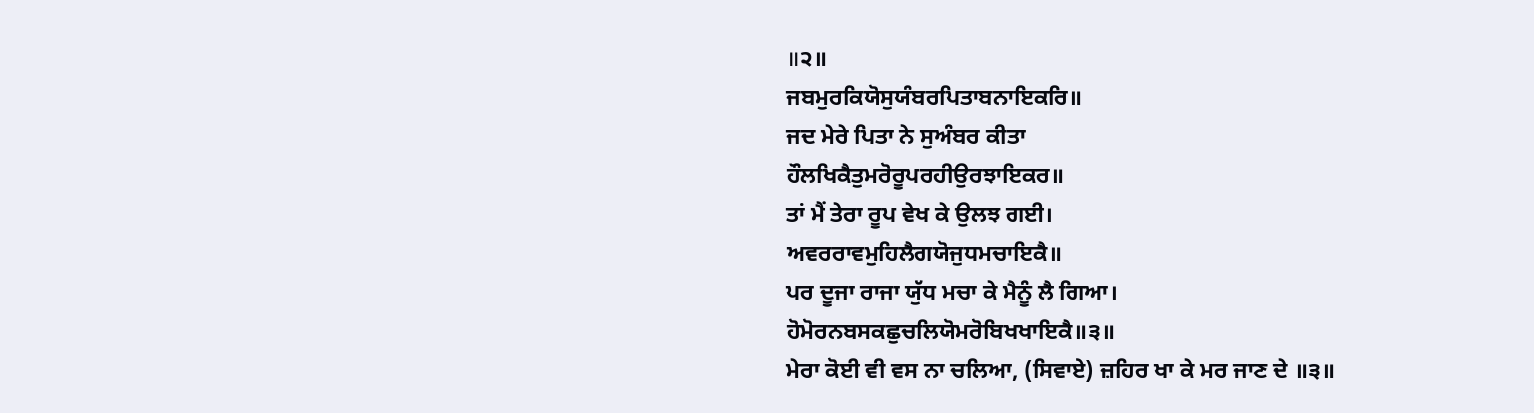॥੨॥
ਜਬਮੁਰਕਿਯੋਸੁਯੰਬਰਪਿਤਾਬਨਾਇਕਰਿ॥
ਜਦ ਮੇਰੇ ਪਿਤਾ ਨੇ ਸੁਅੰਬਰ ਕੀਤਾ
ਹੌਲਖਿਕੈਤੁਮਰੋਰੂਪਰਹੀਉਰਝਾਇਕਰ॥
ਤਾਂ ਮੈਂ ਤੇਰਾ ਰੂਪ ਵੇਖ ਕੇ ਉਲਝ ਗਈ।
ਅਵਰਰਾਵਮੁਹਿਲੈਗਯੋਜੁਧਮਚਾਇਕੈ॥
ਪਰ ਦੂਜਾ ਰਾਜਾ ਯੁੱਧ ਮਚਾ ਕੇ ਮੈਨੂੰ ਲੈ ਗਿਆ।
ਹੋਮੋਰਨਬਸਕਛੁਚਲਿਯੋਮਰੋਬਿਖਖਾਇਕੈ॥੩॥
ਮੇਰਾ ਕੋਈ ਵੀ ਵਸ ਨਾ ਚਲਿਆ, (ਸਿਵਾਏ) ਜ਼ਹਿਰ ਖਾ ਕੇ ਮਰ ਜਾਣ ਦੇ ॥੩॥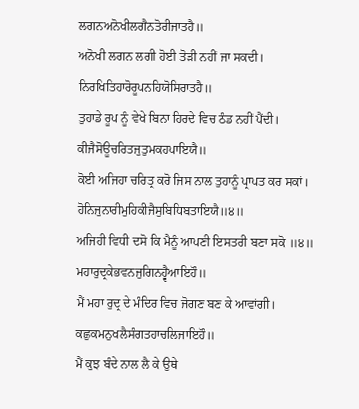ਲਗਨਅਨੋਖੀਲਗੈਨਤੋਰੀਜਾਤਹੈ॥
ਅਨੋਖੀ ਲਗਨ ਲਗੀ ਹੋਈ ਤੋੜੀ ਨਹੀਂ ਜਾ ਸਕਦੀ।
ਨਿਰਖਿਤਿਹਾਰੋਰੂਪਨਹਿਯੋਸਿਰਾਤਹੈ॥
ਤੁਹਾਡੇ ਰੂਪ ਨੂੰ ਵੇਖੇ ਬਿਨਾ ਹਿਰਦੇ ਵਿਚ ਠੰਡ ਨਹੀਂ ਪੈਂਦੀ।
ਕੀਜੈਸੋਊਚਰਿਤਜੁਤੁਮਕਹਪਾਇਯੈ॥
ਕੋਈ ਅਜਿਹਾ ਚਰਿਤ੍ਰ ਕਰੋ ਜਿਸ ਨਾਲ ਤੁਹਾਨੂੰ ਪ੍ਰਾਪਤ ਕਰ ਸਕਾਂ।
ਹੋਨਿਜੁਨਾਰੀਮੁਹਿਕੀਜੈਸੁਬਿਧਿਬਤਾਇਯੈ॥੪॥
ਅਜਿਹੀ ਵਿਧੀ ਦਸੋ ਕਿ ਮੈਨੂੰ ਆਪਣੀ ਇਸਤਰੀ ਬਣਾ ਸਕੋ ॥੪॥
ਮਹਾਰੁਦ੍ਰਕੇਭਵਨਜੁਗਿਨਹ੍ਵੈਆਇਹੌ॥
ਮੈਂ ਮਹਾ ਰੁਦ੍ਰ ਦੇ ਮੰਦਿਰ ਵਿਚ ਜੋਗਣ ਬਣ ਕੇ ਆਵਾਂਗੀ।
ਕਛੁਕਮਨੁਖਲੈਸੰਗਤਹਾਚਲਿਜਾਇਹੌ॥
ਮੈਂ ਕੁਝ ਬੰਦੇ ਨਾਲ ਲੈ ਕੇ ਉਥੇ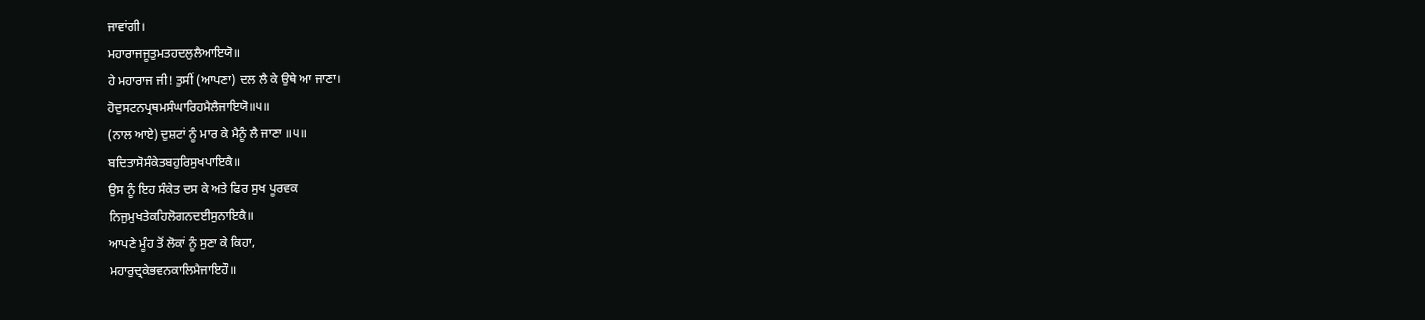ਜਾਵਾਂਗੀ।
ਮਹਾਰਾਜਜੂਤੁਮਤਹਦਲੁਲੈਆਇਯੋ॥
ਹੇ ਮਹਾਰਾਜ ਜੀ! ਤੁਸੀਂ (ਆਪਣਾ) ਦਲ ਲੈ ਕੇ ਉਥੇ ਆ ਜਾਣਾ।
ਹੋਦੁਸਟਨਪ੍ਰਥਮਸੰਘਾਰਿਹਮੈਲੈਜਾਇਯੋ॥੫॥
(ਨਾਲ ਆਏ) ਦੁਸ਼ਟਾਂ ਨੂੰ ਮਾਰ ਕੇ ਮੈਨੂੰ ਲੈ ਜਾਣਾ ॥੫॥
ਬਦਿਤਾਸੋਸੰਕੇਤਬਹੁਰਿਸੁਖਪਾਇਕੈ॥
ਉਸ ਨੂੰ ਇਹ ਸੰਕੇਤ ਦਸ ਕੇ ਅਤੇ ਫਿਰ ਸੁਖ ਪੂਰਵਕ
ਨਿਜੁਮੁਖਤੇਕਹਿਲੋਗਨਦਈਸੁਨਾਇਕੈ॥
ਆਪਣੇ ਮੂੰਹ ਤੋਂ ਲੋਕਾਂ ਨੂੰ ਸੁਣਾ ਕੇ ਕਿਹਾ,
ਮਹਾਰੁਦ੍ਰਕੇਭਵਨਕਾਲਿਮੈਜਾਇਹੌ॥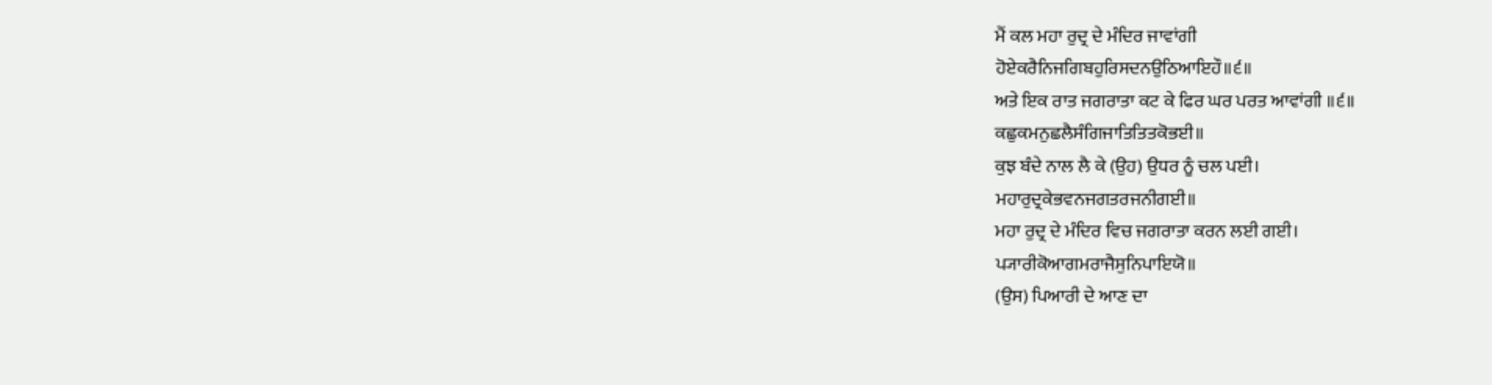ਮੈਂ ਕਲ ਮਹਾ ਰੁਦ੍ਰ ਦੇ ਮੰਦਿਰ ਜਾਵਾਂਗੀ
ਹੋਏਕਰੈਨਿਜਗਿਬਹੁਰਿਸਦਨਉਠਿਆਇਹੌ॥੬॥
ਅਤੇ ਇਕ ਰਾਤ ਜਗਰਾਤਾ ਕਟ ਕੇ ਫਿਰ ਘਰ ਪਰਤ ਆਵਾਂਗੀ ॥੬॥
ਕਛੁਕਮਨੁਛਲੈਸੰਗਿਜਾਤਿਤਿਤਕੋਭਈ॥
ਕੁਝ ਬੰਦੇ ਨਾਲ ਲੈ ਕੇ (ਉਹ) ਉਧਰ ਨੂੰ ਚਲ ਪਈ।
ਮਹਾਰੁਦ੍ਰਕੇਭਵਨਜਗਤਰਜਨੀਗਈ॥
ਮਹਾ ਰੁਦ੍ਰ ਦੇ ਮੰਦਿਰ ਵਿਚ ਜਗਰਾਤਾ ਕਰਨ ਲਈ ਗਈ।
ਪ੍ਯਾਰੀਕੋਆਗਮਰਾਜੈਸੁਨਿਪਾਇਯੋ॥
(ਉਸ) ਪਿਆਰੀ ਦੇ ਆਣ ਦਾ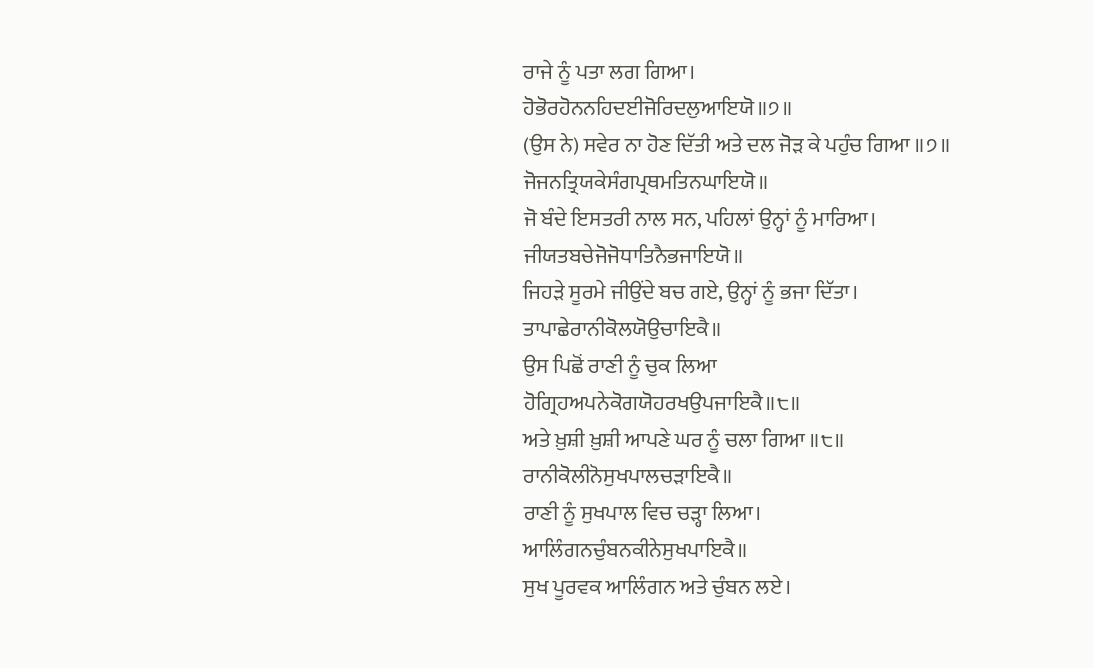ਰਾਜੇ ਨੂੰ ਪਤਾ ਲਗ ਗਿਆ।
ਹੋਭੋਰਹੋਨਨਹਿਦਈਜੋਰਿਦਲੁਆਇਯੋ॥੭॥
(ਉਸ ਨੇ) ਸਵੇਰ ਨਾ ਹੋਣ ਦਿੱਤੀ ਅਤੇ ਦਲ ਜੋੜ ਕੇ ਪਹੁੰਚ ਗਿਆ ॥੭॥
ਜੋਜਨਤ੍ਰਿਯਕੇਸੰਗਪ੍ਰਥਮਤਿਨਘਾਇਯੋ॥
ਜੋ ਬੰਦੇ ਇਸਤਰੀ ਨਾਲ ਸਨ, ਪਹਿਲਾਂ ਉਨ੍ਹਾਂ ਨੂੰ ਮਾਰਿਆ।
ਜੀਯਤਬਚੇਜੋਜੋਧਾਤਿਨੈਭਜਾਇਯੋ॥
ਜਿਹੜੇ ਸੂਰਮੇ ਜੀਉਂਦੇ ਬਚ ਗਏ, ਉਨ੍ਹਾਂ ਨੂੰ ਭਜਾ ਦਿੱਤਾ।
ਤਾਪਾਛੇਰਾਨੀਕੋਲਯੋਉਚਾਇਕੈ॥
ਉਸ ਪਿਛੋਂ ਰਾਣੀ ਨੂੰ ਚੁਕ ਲਿਆ
ਹੋਗ੍ਰਿਹਅਪਨੇਕੋਗਯੋਹਰਖਉਪਜਾਇਕੈ॥੮॥
ਅਤੇ ਖ਼ੁਸ਼ੀ ਖ਼ੁਸ਼ੀ ਆਪਣੇ ਘਰ ਨੂੰ ਚਲਾ ਗਿਆ ॥੮॥
ਰਾਨੀਕੋਲੀਨੋਸੁਖਪਾਲਚੜਾਇਕੈ॥
ਰਾਣੀ ਨੂੰ ਸੁਖਪਾਲ ਵਿਚ ਚੜ੍ਹਾ ਲਿਆ।
ਆਲਿੰਗਨਚੁੰਬਨਕੀਨੇਸੁਖਪਾਇਕੈ॥
ਸੁਖ ਪੂਰਵਕ ਆਲਿੰਗਨ ਅਤੇ ਚੁੰਬਨ ਲਏ।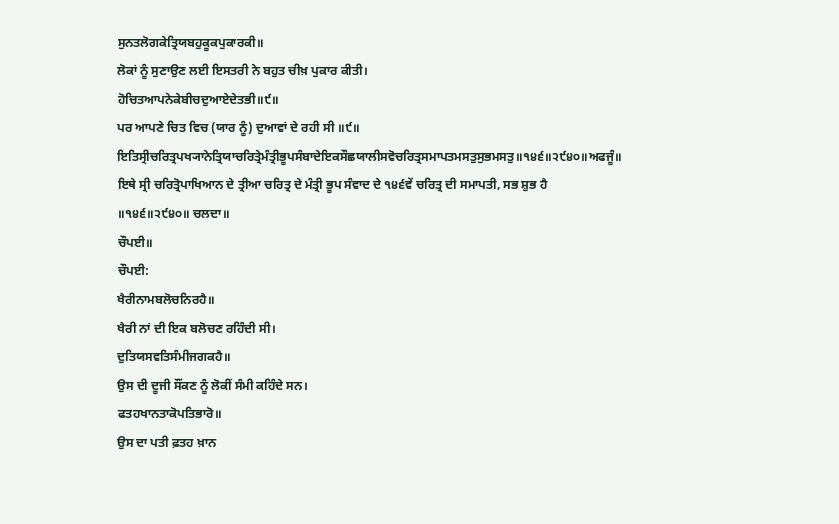ਸੁਨਤਲੋਗਕੇਤ੍ਰਿਯਬਹੁਕੂਕਪੁਕਾਰਕੀ॥
ਲੋਕਾਂ ਨੂੰ ਸੁਣਾਉਣ ਲਈ ਇਸਤਰੀ ਨੇ ਬਹੁਤ ਚੀਖ਼ ਪੁਕਾਰ ਕੀਤੀ।
ਹੋਚਿਤਆਪਨੇਕੇਬੀਚਦੁਆਏਦੇਤਭੀ॥੯॥
ਪਰ ਆਪਣੇ ਚਿਤ ਵਿਚ (ਯਾਰ ਨੂੰ) ਦੁਆਵਾਂ ਦੇ ਰਹੀ ਸੀ ॥੯॥
ਇਤਿਸ੍ਰੀਚਰਿਤ੍ਰਪਖ੍ਯਾਨੇਤ੍ਰਿਯਾਚਰਿਤ੍ਰੇਮੰਤ੍ਰੀਭੂਪਸੰਬਾਦੇਇਕਸੌਛਯਾਲੀਸਵੋਚਰਿਤ੍ਰਸਮਾਪਤਮਸਤੁਸੁਭਮਸਤੁ॥੧੪੬॥੨੯੪੦॥ਅਫਜੂੰ॥
ਇਥੇ ਸ੍ਰੀ ਚਰਿਤ੍ਰੋਪਾਖਿਆਨ ਦੇ ਤ੍ਰੀਆ ਚਰਿਤ੍ਰ ਦੇ ਮੰਤ੍ਰੀ ਭੂਪ ਸੰਵਾਦ ਦੇ ੧੪੬ਵੇਂ ਚਰਿਤ੍ਰ ਦੀ ਸਮਾਪਤੀ, ਸਭ ਸ਼ੁਭ ਹੈ ॥੧੪੬॥੨੯੪੦॥ ਚਲਦਾ॥
ਚੌਪਈ॥
ਚੌਪਈ:
ਖੈਰੀਨਾਮਬਲੋਚਨਿਰਹੈ॥
ਖੈਰੀ ਨਾਂ ਦੀ ਇਕ ਬਲੋਚਣ ਰਹਿੰਦੀ ਸੀ।
ਦੁਤਿਯਸਵਤਿਸੰਮੀਜਗਕਹੈ॥
ਉਸ ਦੀ ਦੂਜੀ ਸੌਂਕਣ ਨੂੰ ਲੋਕੀਂ ਸੰਮੀ ਕਹਿੰਦੇ ਸਨ।
ਫਤਹਖਾਨਤਾਕੋਪਤਿਭਾਰੋ॥
ਉਸ ਦਾ ਪਤੀ ਫ਼ਤਹ ਖ਼ਾਨ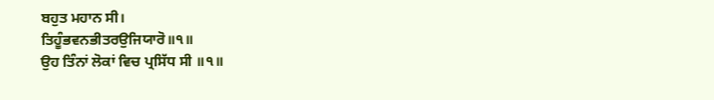ਬਹੁਤ ਮਹਾਨ ਸੀ।
ਤਿਹੂੰਭਵਨਭੀਤਰਉਜਿਯਾਰੋ॥੧॥
ਉਹ ਤਿੰਨਾਂ ਲੋਕਾਂ ਵਿਚ ਪ੍ਰਸਿੱਧ ਸੀ ॥੧॥